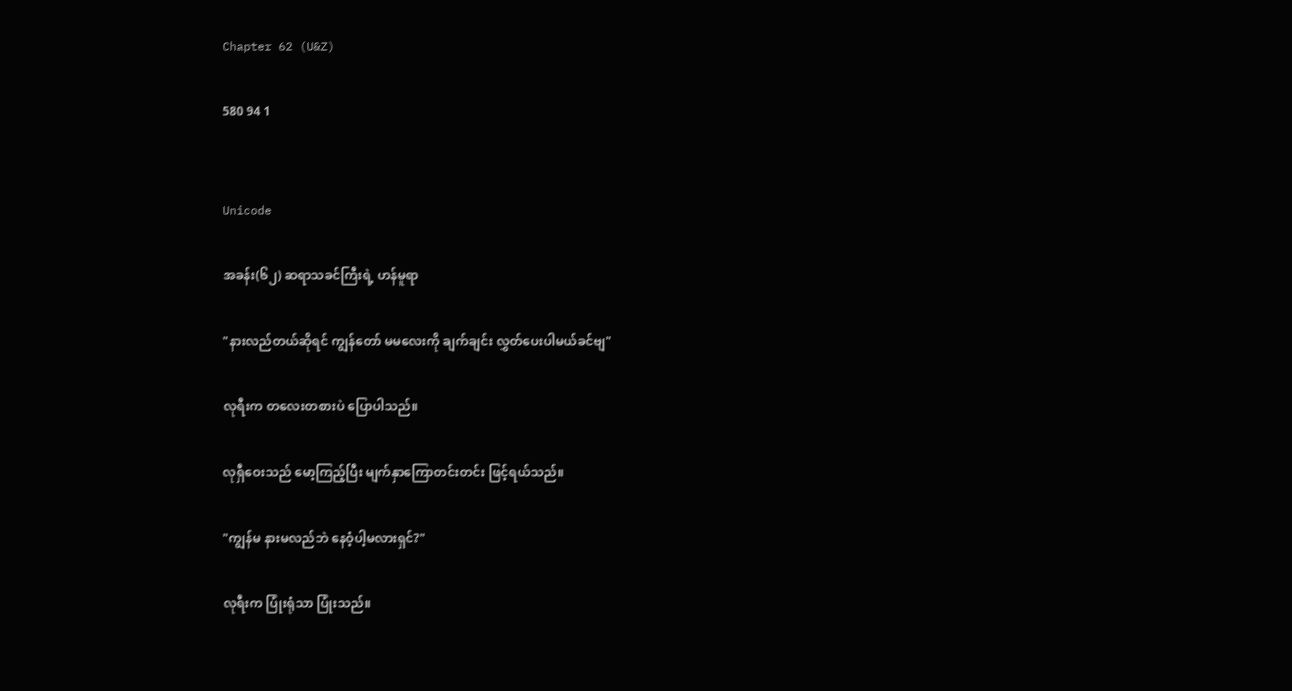Chapter 62 (U&Z)

580 94 1


Unicode

အခန်း(၆၂) ဆရာသခင်ကြီးရဲ့ ဟန်မူရာ

"နားလည်တယ်ဆိုရင် ကျွန်တော် မမလေးကို ချက်ချင်း လွှတ်ပေးပါမယ်ခင်ဗျ"

လုရီးက တလေးတစားပဲ ပြောပါသည်။

လုရှီဝေးသည် မော့ကြည့်ပြီး မျက်နှာကြောတင်းတင်း ဖြင့်ရယ်သည်။

"ကျွန်မ နားမလည်ဘဲ နေဝံ့ပါ့မလားရှင်?"

လုရီးက ပြုံးရုံသာ ပြုံးသည်။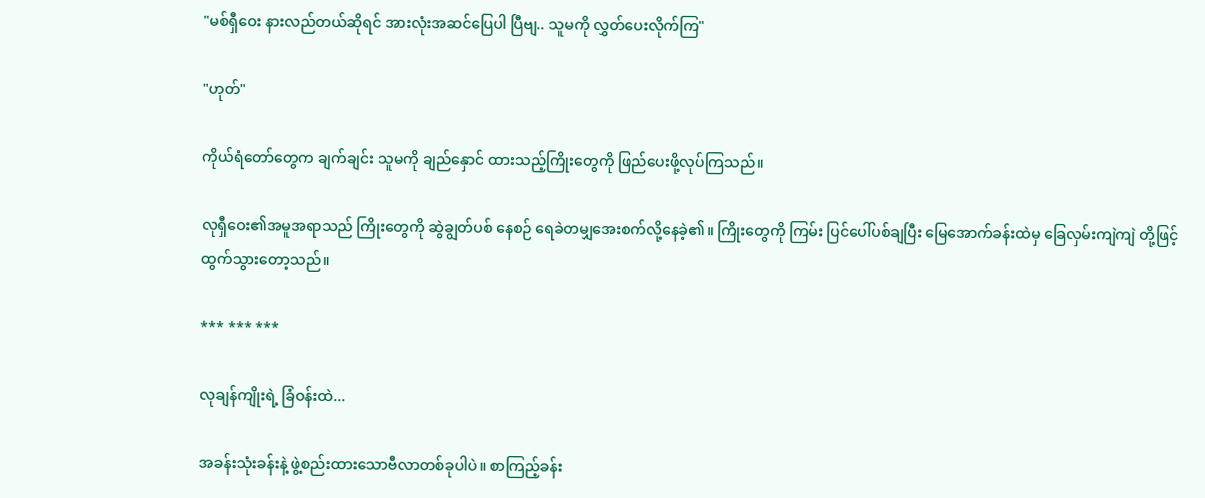"မစ်ရှီဝေး နားလည်တယ်ဆိုရင် အားလုံးအဆင်ပြေပါ ပြီဗျ.. သူမကို လွှတ်ပေးလိုက်ကြ"

"ဟုတ်"

ကိုယ်ရံတော်တွေက ချက်ချင်း သူမကို ချည်နှောင် ထားသည့်ကြိုးတွေကို ဖြည်ပေးဖို့လုပ်ကြသည်။

လုရှီဝေး၏အမူအရာသည် ကြိုးတွေကို ဆွဲချွတ်ပစ် နေစဉ် ရေခဲတမျှအေးစက်လို့နေခဲ့၏။ ကြိုးတွေကို ကြမ်း ပြင်ပေါ်ပစ်ချပြီး မြေအောက်ခန်းထဲမှ ခြေလှမ်းကျဲကျဲ တို့ဖြင့်ထွက်သွားတော့သည်။

*** *** ***

လုချန်ကျိုးရဲ့ ခြံဝန်းထဲ...

အခန်းသုံးခန်းနဲ့ ဖွဲ့စည်းထားသောဗီလာတစ်ခုပါပဲ။ စာကြည့်ခန်း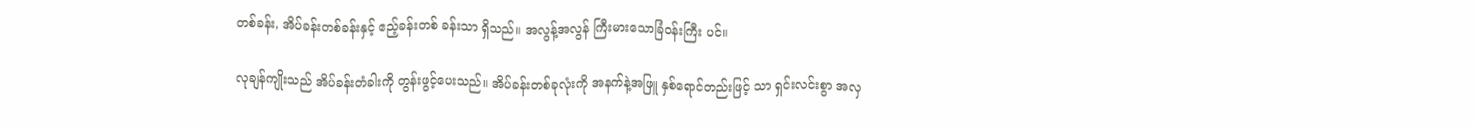တစ်ခန်း, အိပ်ခန်းတစ်ခန်းနှင့် ဧည့်ခန်းတစ် ခန်းသာ ရှိသည်။ အလွန့်အလွန် ကြီးမားသောခြံဝန်းကြီး ပင်။

လုချန်ကျိုးသည် အိပ်ခန်းတံခါးကို တွန်းဖွင့်ပေးသည်။ အိပ်ခန်းတစ်ခုလုံးကို အနက်နဲ့အဖြူ နှစ်ရောင်တည်းဖြင့် သာ ရှင်းလင်းစွာ အလှ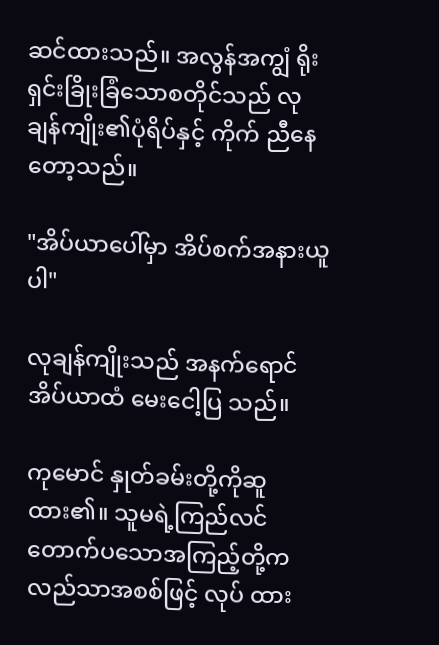ဆင်ထားသည်။ အလွန်အကျွံ ရိုးရှင်းခြိုးခြံသောစတိုင်သည် လုချန်ကျိုး၏ပုံရိပ်နှင့် ကိုက် ညီနေတော့သည်။

"အိပ်ယာပေါ်မှာ အိပ်စက်အနားယူပါ"

လုချန်ကျိုးသည် အနက်ရောင်အိပ်ယာထံ မေးငေါ့ပြ သည်။

ကုမောင် နှုတ်ခမ်းတို့ကိုဆူထား၏။ သူမရဲ့ကြည်လင် တောက်ပသောအကြည့်တို့က လည်သာအစစ်ဖြင့် လုပ် ထား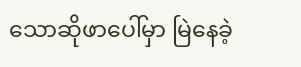သောဆိုဖာပေါ်မှာ မြဲနေခဲ့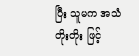ပြီး သူမက အသံတိုးတိုး ဖြင့်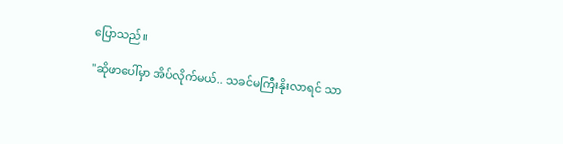ပြောသည်။

"ဆိုဖာပေါ်မှာ အိပ်လိုက်မယ်.. သခင်မကြီးနိုးလာရင် သာ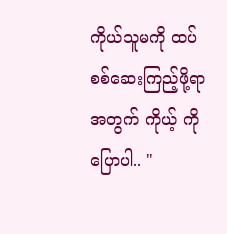ကိုယ်သူမကို ထပ်စစ်ဆေးကြည့်ဖို့ရာအတွက် ကိုယ့် ကိုပြောပါ.. "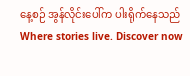နေ့စဉ် အွန်လိုင်းပေါ်က ပါးရိုက်နေသည်Where stories live. Discover now